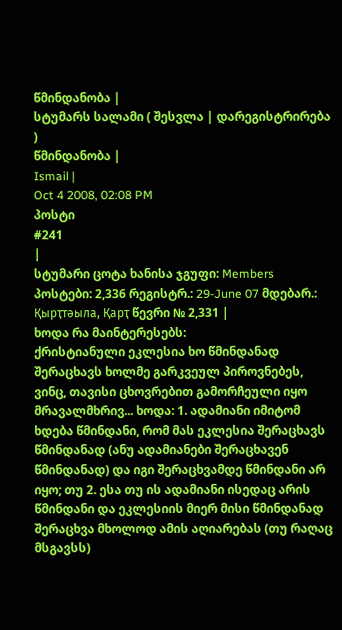წმინდანობა |
სტუმარს სალამი ( შესვლა | დარეგისტრირება )
წმინდანობა |
Ismail |
Oct 4 2008, 02:08 PM
პოსტი
#241
|
სტუმარი ცოტა ხანისა ჯგუფი: Members პოსტები: 2,336 რეგისტრ.: 29-June 07 მდებარ.: Қырҭтәыла, Қарҭ წევრი № 2,331 |
ხოდა რა მაინტერესებს:
ქრისტიანული ეკლესია ხო წმინდანად შერაცხავს ხოლმე გარკვეულ პიროვნებეს, ვინც, თავისი ცხოვრებით გამორჩეული იყო მრავალმხრივ... ხოდა: 1. ადამიანი იმიტომ ხდება წმინდანი, რომ მას ეკლესია შერაცხავს წმინდანად (ანუ ადამიანები შერაცხავენ წმინდანად) და იგი შერაცხვამდე წმინდანი არ იყო; თუ 2. ესა თუ ის ადამიანი ისედაც არის წმინდანი და ეკლესიის მიერ მისი წმინდანად შერაცხვა მხოლოდ ამის აღიარებას (თუ რაღაც მსგავსს)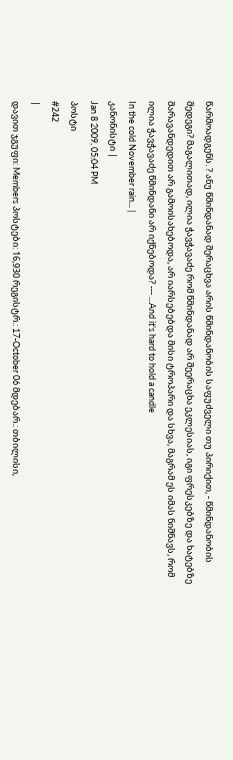წარმოადგენს. ? ანუ წმინდანად შერაცხვა არის წმინდანობის საფუძველი თუ პირიქით, - წმინდანობის შედეგი? მაგალითად, ილია ჭავჭავაძე რომ წმინდანად არ შეერაცხა ეკლესიას, იგი ფრესკებზე და ხატებზე შარავანდედით არ გამოისახებოდა, არ იარსებებდა მისი ტროპარი და სხვა, მაგრამ ეს იმას ნიშნავს, რომ ილია ჭავჭავაძე წმინდანი არ იქნებოდა? --- ...And it's hard to hold a candle
In the cold November rain... |
კანონისტი |
Jan 8 2009, 05:04 PM
პოსტი
#242
|
დავით ჯგუფი: Members პოსტები: 16,930 რეგისტრ.: 17-October 06 მდებარ.: თბილისი,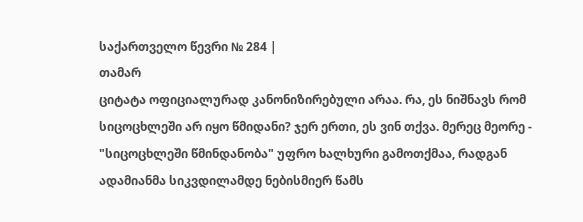საქართველო წევრი № 284 |
თამარ
ციტატა ოფიციალურად კანონიზირებული არაა. რა, ეს ნიშნავს რომ სიცოცხლეში არ იყო წმიდანი? ჯერ ერთი, ეს ვინ თქვა. მერეც მეორე - "სიცოცხლეში წმინდანობა" უფრო ხალხური გამოთქმაა, რადგან ადამიანმა სიკვდილამდე ნებისმიერ წამს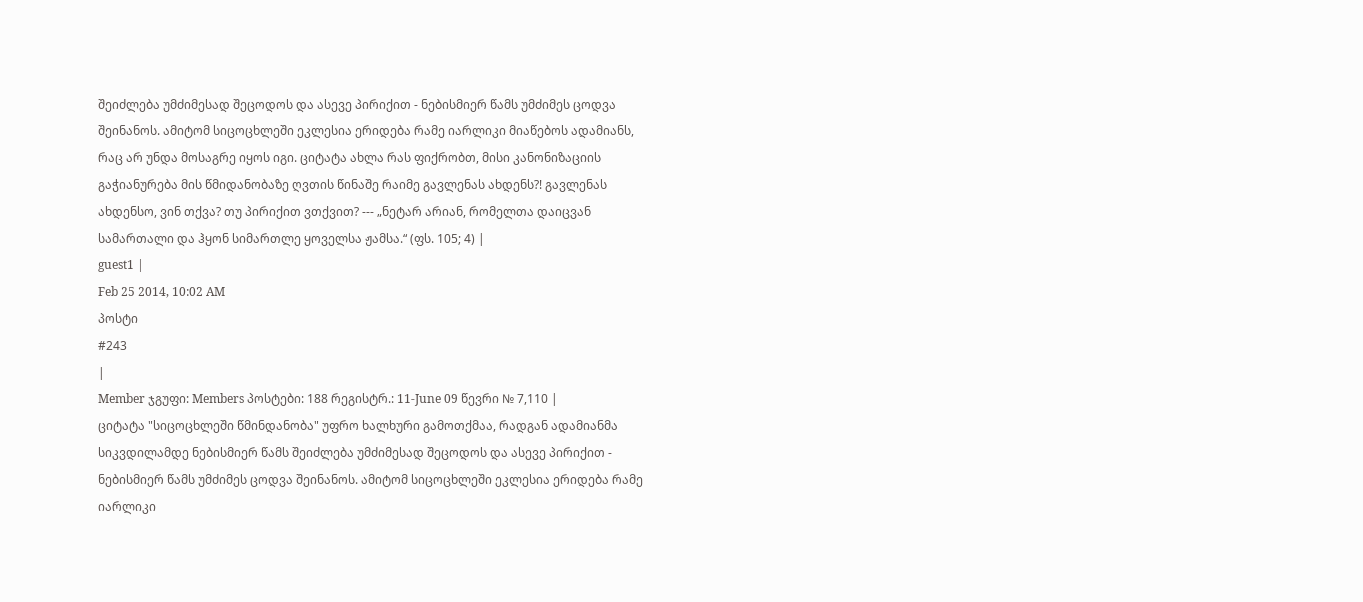შეიძლება უმძიმესად შეცოდოს და ასევე პირიქით - ნებისმიერ წამს უმძიმეს ცოდვა შეინანოს. ამიტომ სიცოცხლეში ეკლესია ერიდება რამე იარლიკი მიაწებოს ადამიანს, რაც არ უნდა მოსაგრე იყოს იგი. ციტატა ახლა რას ფიქრობთ, მისი კანონიზაციის გაჭიანურება მის წმიდანობაზე ღვთის წინაშე რაიმე გავლენას ახდენს?! გავლენას ახდენსო, ვინ თქვა? თუ პირიქით ვთქვით? --- „ნეტარ არიან, რომელთა დაიცვან სამართალი და ჰყონ სიმართლე ყოველსა ჟამსა.“ (ფს. 105; 4) |
guest1 |
Feb 25 2014, 10:02 AM
პოსტი
#243
|
Member ჯგუფი: Members პოსტები: 188 რეგისტრ.: 11-June 09 წევრი № 7,110 |
ციტატა "სიცოცხლეში წმინდანობა" უფრო ხალხური გამოთქმაა, რადგან ადამიანმა სიკვდილამდე ნებისმიერ წამს შეიძლება უმძიმესად შეცოდოს და ასევე პირიქით - ნებისმიერ წამს უმძიმეს ცოდვა შეინანოს. ამიტომ სიცოცხლეში ეკლესია ერიდება რამე იარლიკი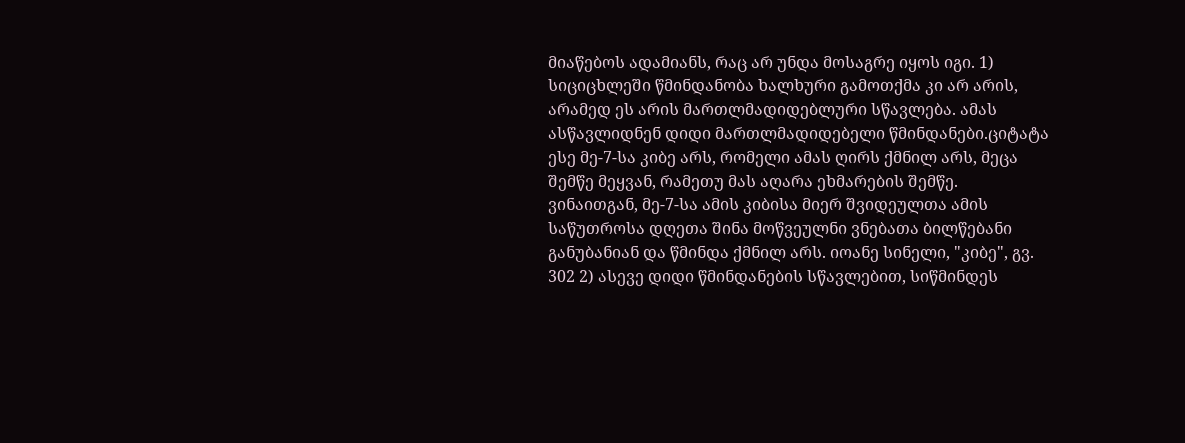მიაწებოს ადამიანს, რაც არ უნდა მოსაგრე იყოს იგი. 1) სიციცხლეში წმინდანობა ხალხური გამოთქმა კი არ არის, არამედ ეს არის მართლმადიდებლური სწავლება. ამას ასწავლიდნენ დიდი მართლმადიდებელი წმინდანები.ციტატა ესე მე-7-სა კიბე არს, რომელი ამას ღირს ქმნილ არს, მეცა შემწე მეყვან, რამეთუ მას აღარა ეხმარების შემწე. ვინაითგან, მე-7-სა ამის კიბისა მიერ შვიდეულთა ამის საწუთროსა დღეთა შინა მოწვეულნი ვნებათა ბილწებანი განუბანიან და წმინდა ქმნილ არს. იოანე სინელი, "კიბე", გვ. 302 2) ასევე დიდი წმინდანების სწავლებით, სიწმინდეს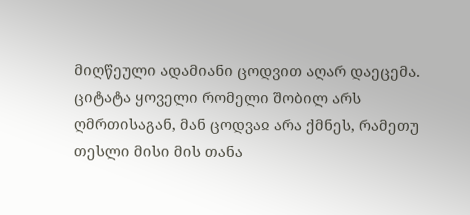მიღწეული ადამიანი ცოდვით აღარ დაეცემა. ციტატა ყოველი რომელი შობილ არს ღმრთისაგან, მან ცოდვაჲ არა ქმნეს, რამეთუ თესლი მისი მის თანა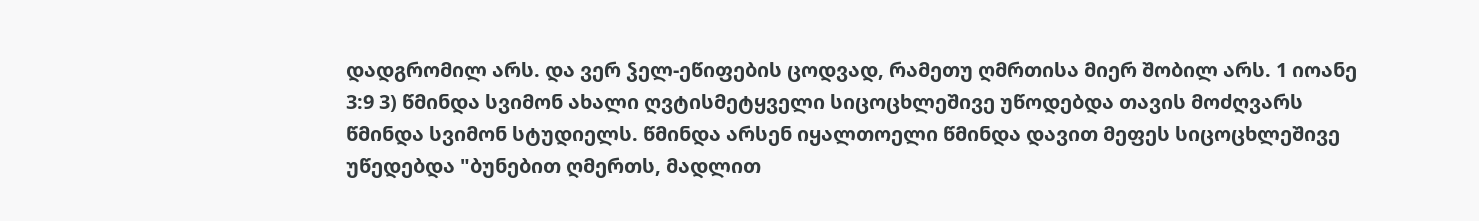დადგრომილ არს. და ვერ ჴელ-ეწიფების ცოდვად, რამეთუ ღმრთისა მიერ შობილ არს. 1 იოანე 3:9 3) წმინდა სვიმონ ახალი ღვტისმეტყველი სიცოცხლეშივე უწოდებდა თავის მოძღვარს წმინდა სვიმონ სტუდიელს. წმინდა არსენ იყალთოელი წმინდა დავით მეფეს სიცოცხლეშივე უწედებდა "ბუნებით ღმერთს, მადლით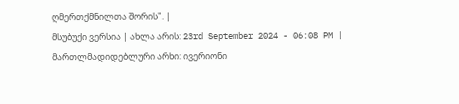ღმერთქმნილთა შორის". |
მსუბუქი ვერსია | ახლა არის: 23rd September 2024 - 06:08 PM |
მართლმადიდებლური არხი: ივერიონი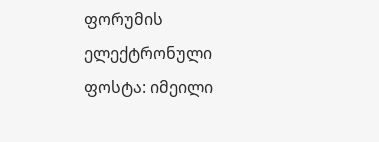ფორუმის ელექტრონული ფოსტა: იმეილი